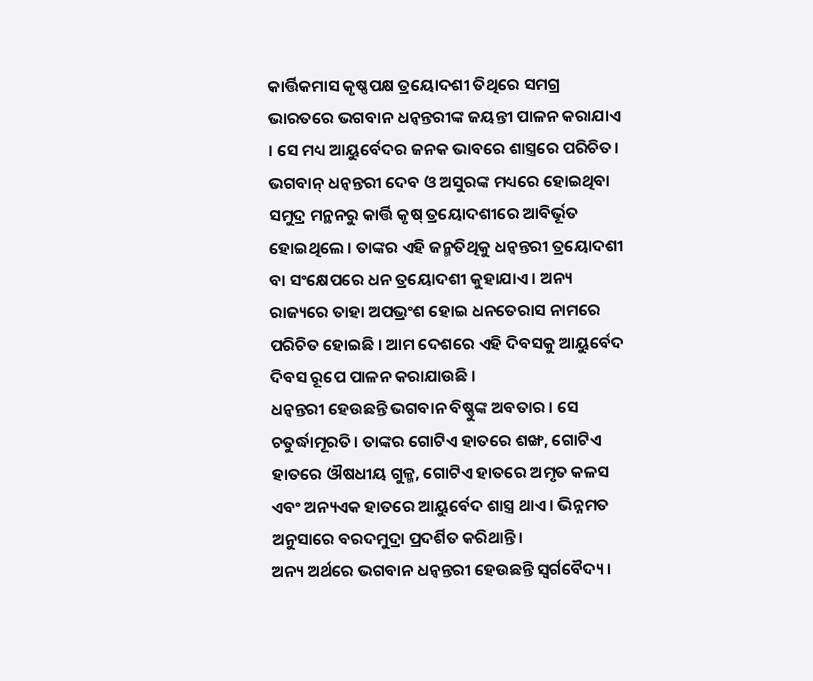କାର୍ତ୍ତିକମାସ କୃଷ୍ଣପକ୍ଷ ତ୍ରୟୋଦଶୀ ତିଥିରେ ସମଗ୍ର ଭାରତରେ ଭଗବାନ ଧନ୍ଵନ୍ତରୀଙ୍କ ଜୟନ୍ତୀ ପାଳନ କରାଯାଏ । ସେ ମଧ୍ୟ ଆୟୁର୍ବେଦର ଜନକ ଭାବରେ ଶାସ୍ତ୍ରରେ ପରିଚିତ। ଭଗବାନ୍ ଧନ୍ଵନ୍ତରୀ ଦେବ ଓ ଅସୁରଙ୍କ ମଧ୍ୟରେ ହୋଇଥିବା ସମୁଦ୍ର ମନ୍ଥନରୁ କାର୍ତ୍ତି କୃଷ୍ ତ୍ରୟୋଦଶୀରେ ଆବିର୍ଭୂତ ହୋଇଥିଲେ । ତାଙ୍କର ଏହି ଜନ୍ମତିଥିକୁ ଧନ୍ଵନ୍ତରୀ ତ୍ରୟୋଦଶୀ ବା ସଂକ୍ଷେପରେ ଧନ ତ୍ରୟୋଦଶୀ କୁହାଯାଏ । ଅନ୍ୟ ରାଜ୍ୟରେ ତାହା ଅପଭ୍ରଂଶ ହୋଇ ଧନତେରାସ ନାମରେ ପରିଚିତ ହୋଇଛି । ଆମ ଦେଶରେ ଏହି ଦିବସକୁ ଆୟୁର୍ବେଦ ଦିବସ ରୂପେ ପାଳନ କରାଯାଉଛି ।
ଧନ୍ଵନ୍ତରୀ ହେଉଛନ୍ତି ଭଗବାନ ବିଷ୍ଣୁଙ୍କ ଅବତାର । ସେ ଚତୁର୍ଦ୍ଧାମୂରତି। ତାଙ୍କର ଗୋଟିଏ ହାତରେ ଶଙ୍ଖ, ଗୋଟିଏ ହାତରେ ଔଷଧୀୟ ଗୁଳ୍ମ, ଗୋଟିଏ ହାତରେ ଅମୃତ କଳସ ଏବଂ ଅନ୍ୟଏକ ହାତରେ ଆୟୁର୍ବେଦ ଶାସ୍ତ୍ର ଥାଏ। ଭିନ୍ନମତ ଅନୁସାରେ ବରଦମୁଦ୍ରା ପ୍ରଦର୍ଶିତ କରିଥାନ୍ତି।
ଅନ୍ୟ ଅର୍ଥରେ ଭଗବାନ ଧନ୍ଵନ୍ତରୀ ହେଉଛନ୍ତି ସ୍ୱର୍ଗବୈଦ୍ୟ ।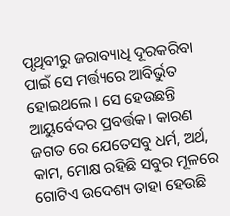ପୃଥିବୀରୁ ଜରାବ୍ୟାଧି ଦୂରକରିବା ପାଇଁ ସେ ମର୍ତ୍ତ୍ୟରେ ଆବିର୍ଭୁତ ହୋଇଥଲେ । ସେ ହେଉଛନ୍ତି ଆୟୁର୍ବେଦର ପ୍ରବର୍ତ୍ତକ। କାରଣ ଜଗତ ରେ ଯେତେସବୁ ଧର୍ମ, ଅର୍ଥ, କାମ, ମୋକ୍ଷ ରହିଛି ସବୁର ମୂଳରେ ଗୋଟିଏ ଉଦେଶ୍ୟ ତାହା ହେଉଛି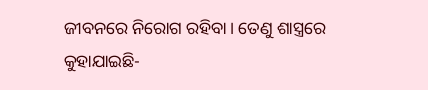ଜୀବନରେ ନିରୋଗ ରହିବା। ତେଣୁ ଶାସ୍ତ୍ରରେ କୁହାଯାଇଛି-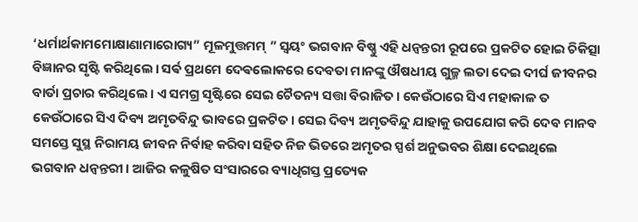‘ଧର୍ମାର୍ଥକାମମୋକ୍ଷାଣାମାରୋଗ୍ୟ” ମୂଳମୁତ୍ତମମ୍ ” ସ୍ୱୟଂ ଭଗବାନ ବିଷ୍ଣୁ ଏହି ଧନ୍ଵନ୍ତରୀ ରୂପରେ ପ୍ରକଟିତ ହୋଇ ଚିକିତ୍ସା ବିଜ୍ଞାନର ସୃଷ୍ଟି କରିଥିଲେ। ସର୍ଵ ପ୍ରଥମେ ଦେଵଲୋକରେ ଦେବତା ମାନଙ୍କୁ ଔଷଧୀୟ ଗୁଳ୍ମ ଲତା ଦେଇ ଦୀର୍ଘ ଜୀବନର ବାର୍ତା ପ୍ରଚାର କରିଥିଲେ। ଏ ସମଗ୍ର ସୃଷ୍ଟିରେ ସେଇ ଚୈତନ୍ୟ ସତ୍ତା ବିରାଜିତ। କେଉଁଠାରେ ସିଏ ମହାକାଳ ତ କେଉଁଠାରେ ସିଏ ଦିବ୍ୟ ଅମୃତବିନ୍ଦୁ ଭାବରେ ପ୍ରକଟିତ। ସେଇ ଦିବ୍ୟ ଅମୃତବିନ୍ଦୁ ଯାହାକୁ ଉପଯୋଗ କରି ଦେବ ମାନବ ସମସ୍ତେ ସୁସ୍ଥ ନିରାମୟ ଜୀବନ ନିର୍ବାହ କରିବା ସହିତ ନିଜ ଭିତରେ ଅମୃତର ସ୍ପର୍ଶ ଅନୁଭବର ଶିକ୍ଷା ଦେଇଥିଲେ ଭଗବାନ ଧନ୍ଵନ୍ତରୀ। ଆଜିର କଳୁଷିତ ସଂସାରରେ ବ୍ୟାଧିଗସ୍ତ ପ୍ରତ୍ୟେକ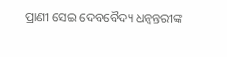ପ୍ରାଣୀ ସେଇ ଦେବବୈଦ୍ୟ ଧନ୍ଵନ୍ତରୀଙ୍କ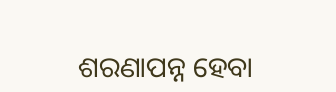ଶରଣାପନ୍ନ ହେବା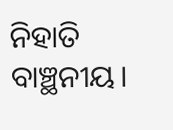ନିହାତି ବାଞ୍ଛନୀୟ।